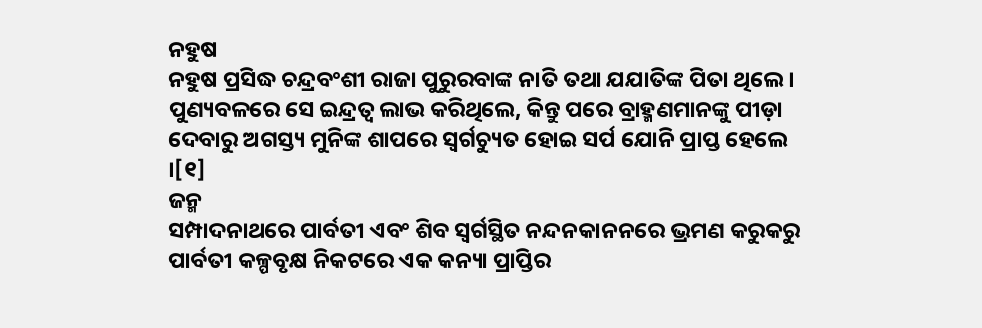ନହୁଷ
ନହୁଷ ପ୍ରସିଦ୍ଧ ଚନ୍ଦ୍ରବଂଶୀ ରାଜା ପୁରୁରବାଙ୍କ ନାତି ତଥା ଯଯାତିଙ୍କ ପିତା ଥିଲେ । ପୁଣ୍ୟବଳରେ ସେ ଇନ୍ଦ୍ରତ୍ୱ ଲାଭ କରିଥିଲେ, କିନ୍ତୁ ପରେ ବ୍ରାହ୍ମଣମାନଙ୍କୁ ପୀଡ଼ା ଦେବାରୁ ଅଗସ୍ତ୍ୟ ମୁନିଙ୍କ ଶାପରେ ସ୍ୱର୍ଗଚ୍ୟୁତ ହୋଇ ସର୍ପ ଯୋନି ପ୍ରାପ୍ତ ହେଲେ ।[୧]
ଜନ୍ମ
ସମ୍ପାଦନାଥରେ ପାର୍ବତୀ ଏବଂ ଶିବ ସ୍ୱର୍ଗସ୍ଥିତ ନନ୍ଦନକାନନରେ ଭ୍ରମଣ କରୁକରୁ ପାର୍ବତୀ କଳ୍ପବୃକ୍ଷ ନିକଟରେ ଏକ କନ୍ୟା ପ୍ରାପ୍ତିର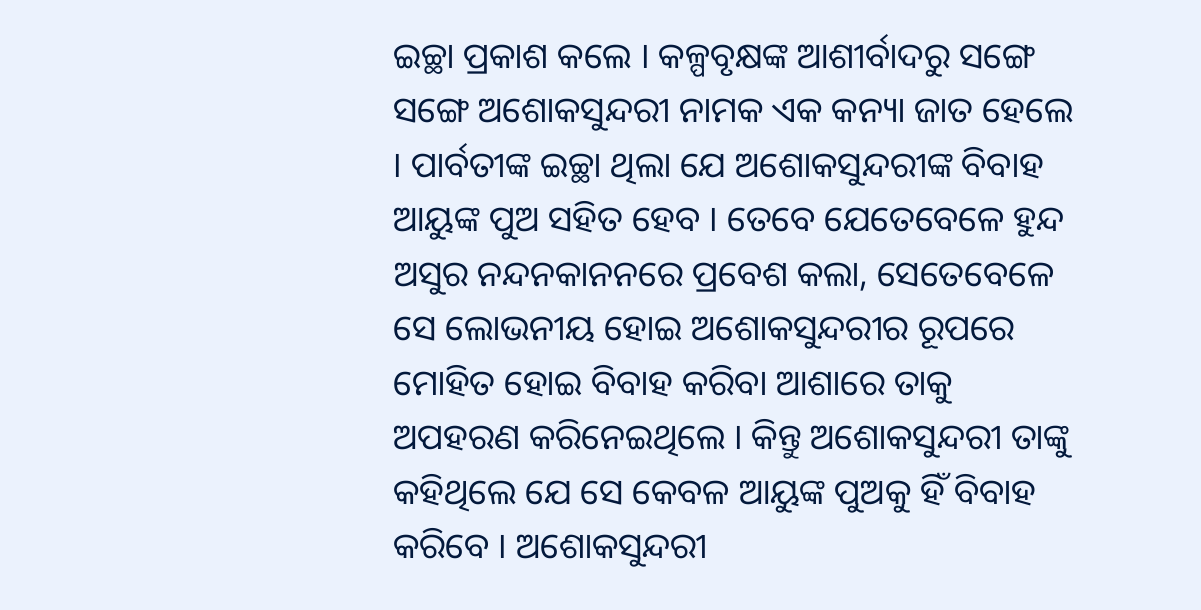ଇଚ୍ଛା ପ୍ରକାଶ କଲେ । କଳ୍ପବୃକ୍ଷଙ୍କ ଆଶୀର୍ବାଦରୁ ସଙ୍ଗେ ସଙ୍ଗେ ଅଶୋକସୁନ୍ଦରୀ ନାମକ ଏକ କନ୍ୟା ଜାତ ହେଲେ । ପାର୍ବତୀଙ୍କ ଇଚ୍ଛା ଥିଲା ଯେ ଅଶୋକସୁନ୍ଦରୀଙ୍କ ବିବାହ ଆୟୁଙ୍କ ପୁଅ ସହିତ ହେବ । ତେବେ ଯେତେବେଳେ ହୁନ୍ଦ ଅସୁର ନନ୍ଦନକାନନରେ ପ୍ରବେଶ କଲା, ସେତେବେଳେ ସେ ଲୋଭନୀୟ ହୋଇ ଅଶୋକସୁନ୍ଦରୀର ରୂପରେ ମୋହିତ ହୋଇ ବିବାହ କରିବା ଆଶାରେ ତାକୁ ଅପହରଣ କରିନେଇଥିଲେ । କିନ୍ତୁ ଅଶୋକସୁନ୍ଦରୀ ତାଙ୍କୁ କହିଥିଲେ ଯେ ସେ କେବଳ ଆୟୁଙ୍କ ପୁଅକୁ ହିଁ ବିବାହ କରିବେ । ଅଶୋକସୁନ୍ଦରୀ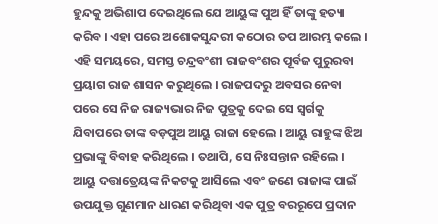ହୁନ୍ଦକୁ ଅଭିଶାପ ଦେଇଥିଲେ ଯେ ଆୟୁଙ୍କ ପୁଅ ହିଁ ତାଙ୍କୁ ହତ୍ୟା କରିବ । ଏହା ପରେ ଅଶୋକସୁନ୍ଦରୀ କଠୋର ତପ ଆରମ୍ଭ କଲେ ।
ଏହି ସମୟରେ, ସମସ୍ତ ଚନ୍ଦ୍ରବଂଶୀ ରାଜବଂଶର ପୂର୍ବଜ ପୁରୁରବା ପ୍ରୟାଗ ରାଜ ଶାସନ କରୁଥିଲେ । ରାଜପଦରୁ ଅବସର ନେବା ପରେ ସେ ନିଜ ରାଜ୍ୟଭାର ନିଜ ପୁତ୍ରକୁ ଦେଇ ସେ ସ୍ୱର୍ଗକୁ ଯିବାପରେ ତାଙ୍କ ବଡ଼ପୁଅ ଆୟୁ ରାଜା ହେଲେ । ଆୟୁ ରାହୁଙ୍କ ଝିଅ ପ୍ରଭାଙ୍କୁ ବିବାହ କରିଥିଲେ । ତଥାପି, ସେ ନିଃସନ୍ତାନ ରହିଲେ ।
ଆୟୁ ଦତ୍ତାତ୍ରେୟଙ୍କ ନିକଟକୁ ଆସିଲେ ଏବଂ ଜଣେ ରାଜାଙ୍କ ପାଇଁ ଉପଯୁକ୍ତ ଗୁଣମାନ ଧାରଣ କରିଥିବା ଏକ ପୁତ୍ର ବରରୂପେ ପ୍ରଦାନ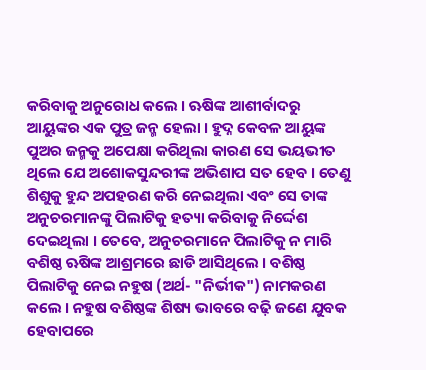କରିବାକୁ ଅନୁରୋଧ କଲେ । ଋଷିଙ୍କ ଆଶୀର୍ବାଦରୁ ଆୟୁଙ୍କର ଏକ ପୁତ୍ର ଜନ୍ମ ହେଲା । ହୁଦ୍ନ କେବଳ ଆୟୁଙ୍କ ପୁଅର ଜନ୍ମକୁ ଅପେକ୍ଷା କରିଥିଲା କାରଣ ସେ ଭୟଭୀତ ଥିଲେ ଯେ ଅଶୋକସୁନ୍ଦରୀଙ୍କ ଅଭିଶାପ ସତ ହେବ । ତେଣୁ ଶିଶୁକୁ ହୁନ୍ଦ ଅପହରଣ କରି ନେଇଥିଲା ଏବଂ ସେ ତାଙ୍କ ଅନୁଚରମାନଙ୍କୁ ପିଲାଟିକୁ ହତ୍ୟା କରିବାକୁ ନିର୍ଦ୍ଦେଶ ଦେଇଥିଲା । ତେବେ, ଅନୁଚରମାନେ ପିଲାଟିକୁ ନ ମାରି ବଶିଷ୍ଠ ଋଷିଙ୍କ ଆଶ୍ରମରେ ଛାଡି ଆସିଥିଲେ । ବଶିଷ୍ଠ ପିଲାଟିକୁ ନେଇ ନହୁଷ (ଅର୍ଥ- "ନିର୍ଭୀକ") ନାମକରଣ କଲେ । ନହୁଷ ବଶିଷ୍ଠଙ୍କ ଶିଷ୍ୟ ଭାବରେ ବଢ଼ି ଜଣେ ଯୁବକ ହେବାପରେ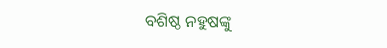ବଶିଷ୍ଠ ନହୁଷଙ୍କୁ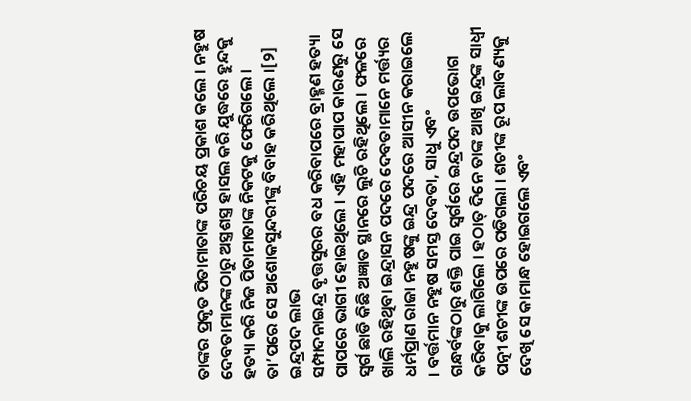ତାଙ୍କର ପ୍ରକୃତ ପିତାମାତାଙ୍କ ପରିଚୟ ପ୍ରକାଶ କଲେ । ନହୁଷ ଦେବତାମାନଙ୍କଠାରୁ ଅସ୍ତ୍ରଶସ୍ତ୍ର ହାସଲ କରି ଯୁଦ୍ଧରେ ହୁନ୍ଦକୁ ହତ୍ୟା କରି ନିଜ ପିତାମାତାଙ୍କ ନିକଟକୁ ଫେରିଗଲେ । ତା’ପରେ ସେ ଅଶୋକସୁନ୍ଦରୀଙ୍କୁ ବିବାହ କରିଥିଲେ ।[୨]
ଇନ୍ଦ୍ରପଦ ଲାଭ
ସମ୍ପାଦନାଇନ୍ଦ୍ର ବୃତ୍ତସୁରର ବଧ କରିବାପରେ ବ୍ରାହ୍ମଣ ହତ୍ୟା ପାପରେ ଭାଗୀ ହୋଇଥିଲେ । ଏହି ମହାପାପ କାରଣରୁ ସେ ସ୍ୱର୍ଗ ଛାଡି କିଛି ଅଜ୍ଞାତ ସ୍ଥାନରେ ଲୁଚି ରହିଥିଲେ । ଫଳରେ ଖାଲି ରହିଥିବା ଇନ୍ଦ୍ରାସନ ପଦରେ ଦେବତାମାନେ ମର୍ତ୍ତ୍ୟର ଧର୍ମପ୍ରାଣ ରାଜା ନହୁଷଙ୍କୁ ଇନ୍ଦ୍ର ପଦରେ ଆସୀନ କରାଇଲେ । ବର୍ତ୍ତମାନ ନହୁଷ ସମସ୍ତ ଦେବତା, ସାଧୁ ଏବଂ ଗନ୍ଧର୍ବଙ୍କଠାରୁ ଶକ୍ତି ପାଇ ସ୍ୱର୍ଗରେ ଇନ୍ଦ୍ରପଦ ଉପଭୋଗ କରିବାକୁ ଲାଗିଲେ । ହଠାତ୍ ଦିନେ ତାଙ୍କ ଆଖି ଇନ୍ଦ୍ରଙ୍କ ସାଧ୍ୱୀ ପତ୍ନୀ ଶଚୀଙ୍କ ଉପରେ ପଡିଗଲା । ଶଚୀଙ୍କ ରୂପ ଲାବଣ୍ୟକୁ ଦେଖି ସେ କାମାନ୍ଧ ହୋଇଗଲେ ଏବଂ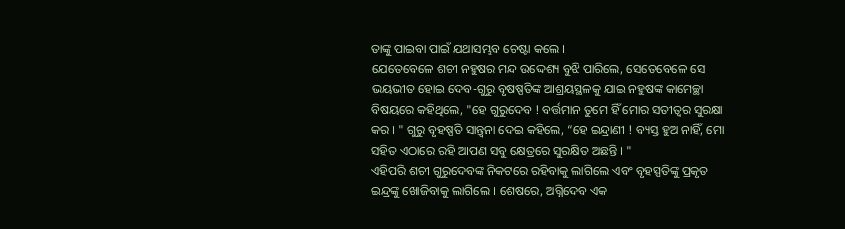ତାଙ୍କୁ ପାଇବା ପାଇଁ ଯଥାସମ୍ଭବ ଚେଷ୍ଟା କଲେ ।
ଯେତେବେଳେ ଶଚୀ ନହୁଷର ମନ୍ଦ ଉଦ୍ଦେଶ୍ୟ ବୁଝି ପାରିଲେ, ସେତେବେଳେ ସେ ଭୟଭୀତ ହୋଇ ଦେବ-ଗୁରୁ ବୃଷଷ୍ପତିଙ୍କ ଆଶ୍ରୟସ୍ଥଳକୁ ଯାଇ ନହୁଷଙ୍କ କାମେଚ୍ଛା ବିଷୟରେ କହିଥିଲେ, "ହେ ଗୁରୁଦେବ ! ବର୍ତ୍ତମାନ ତୁମେ ହିଁ ମୋର ସତୀତ୍ୱର ସୁରକ୍ଷା କର । " ଗୁରୁ ବୃହଷ୍ପତି ସାନ୍ତ୍ୱନା ଦେଇ କହିଲେ, “ହେ ଇନ୍ଦ୍ରାଣୀ ! ବ୍ୟସ୍ତ ହୁଅ ନାହିଁ, ମୋ ସହିତ ଏଠାରେ ରହି ଆପଣ ସବୁ କ୍ଷେତ୍ରରେ ସୁରକ୍ଷିତ ଅଛନ୍ତି । "
ଏହିପରି ଶଚୀ ଗୁରୁଦେବଙ୍କ ନିକଟରେ ରହିବାକୁ ଲାଗିଲେ ଏବଂ ବୃହସ୍ପତିଙ୍କୁ ପ୍ରକୃତ ଇନ୍ଦ୍ରଙ୍କୁ ଖୋଜିବାକୁ ଲାଗିଲେ । ଶେଷରେ, ଅଗ୍ନିଦେବ ଏକ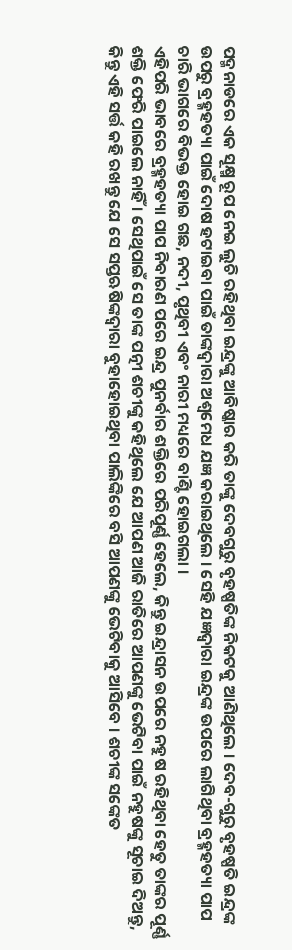ପଦ୍ମନାଡରେ ଏକ ସୂକ୍ଷ୍ମ ରୂପ ନେଇ ଲୁଚି ରହିଥିବା ଇନ୍ଦ୍ରଙ୍କୁ ଆବିଷ୍କାର କରି ତାଙ୍କୁ ଦେବଗୁରୁ ବୃହଷ୍ପତିଙ୍କ ନିକଟକୁ ଆଣିଥିଲେ । ଦେବ-ଗୁରୁ ବୃହଷ୍ପତି ଇନ୍ଦ୍ରଙ୍କ ଉପରୁ ବ୍ରହ୍ମହତ୍ୟା ପାଇଁ ଦୋଷ ହଟାଇବା ପାଇଁ ତାଙ୍କଦ୍ୱାରା ଅଶ୍ୱମେଧ ଯଜ୍ଞ କରାଇଥିଲେ । ସେହି ଯଜ୍ଞଦ୍ୱାରା ଇନ୍ଦ୍ରଙ୍କ ଉପରେ ଲାଗିଥିବା ବ୍ରହ୍ମହତ୍ୟା ପାପ ଚାରି ଭାଗରେ ବିଭକ୍ତ ହୋଇ ଗଛ, ନଦୀ, ପୃଥିବୀ ଏବଂ ନାରୀ ମଧ୍ୟରେ ବାଣ୍ଟି ହୋଇଗଲା ।
ଏହିପରି ଭାବରେ ବ୍ରହ୍ମହତ୍ୟା ପାପ ନିବାରଣ ପରେ ଇନ୍ଦ୍ର ପୁନର୍ବାର ଶକ୍ତିରେ ପରିପୂର୍ଣ୍ଣ ହେଲେ, କିନ୍ତୁ ଇନ୍ଦ୍ରାସନ ଉପରେ ନହୁଷ ରହିଥିବା ହେତୁ ତାଙ୍କର ପୂର୍ଣ୍ଣ ଶକ୍ତି ଫେରି ପାଇଲେ ନାହିଁ । ସେଥିପାଇଁ ସେ ତାଙ୍କ ପତ୍ନୀ ଶଚୀଙ୍କୁ କହିଥିଲେ ଯେ ଆପଣ ଆଜି ରାତିରେ ଆପଣଙ୍କୁ ଭେଟିବା ପାଇଁ ନହୁଷଙ୍କୁ ସୂଚାଇ ଦିଅନ୍ତୁ, କିନ୍ତୁ ଏହି ସର୍ତ୍ତ କହି ରଖନ୍ତୁ ଯେ ସେ ସପ୍ତଋଷିଙ୍କଦ୍ୱାରା ବୁହାହୋଇଥିବା ପାଲିଙ୍କିରେ ବସି ଆପଣଙ୍କୁ ଭେଟିବାକୁ ଆସିବେ । ଶଚୀଙ୍କ ସଙ୍କେତ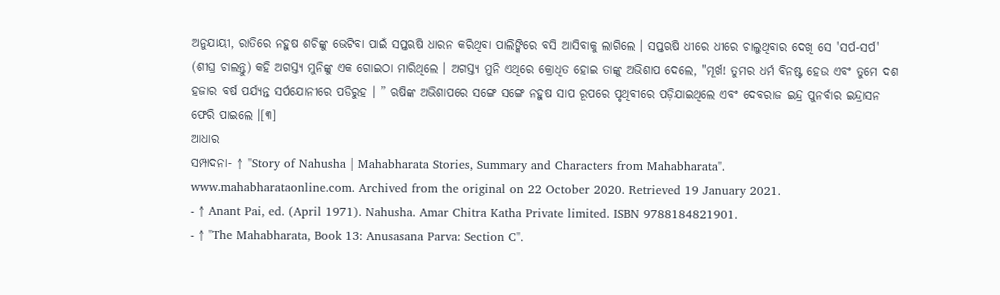ଅନୁଯାୟୀ, ରାତିରେ ନହୁଷ ଶଚିଙ୍କୁ ଭେଟିବା ପାଇଁ ସପ୍ତଋଷି ଧାରନ କରିଥିବା ପାଲିଙ୍କିରେ ବସି ଆସିବାକୁ ଲାଗିଲେ । ସପ୍ତଋଷି ଧୀରେ ଧୀରେ ଚାଲୁଥିବାର ଦେଖି ସେ 'ସର୍ପ-ସର୍ପ' (ଶୀଘ୍ର ଚାଲନ୍ତୁ) କହି ଅଗସ୍ତ୍ୟ ମୁନିଙ୍କୁ ଏକ ଗୋଇଠା ମାରିଥିଲେ । ଅଗସ୍ତ୍ୟ ମୁନି ଏଥିରେ କ୍ରୋଧିତ ହୋଇ ତାଙ୍କୁ ଅଭିଶାପ ଦେଲେ, "ମୂର୍ଖ! ତୁମର ଧର୍ମ ବିନଷ୍ଟ ହେଉ ଏବଂ ତୁମେ ଦଶ ହଜାର ବର୍ଷ ପର୍ଯ୍ୟନ୍ତ ସର୍ପଯୋନୀରେ ପଡିରୁହ । ” ଋଷିଙ୍କ ଅଭିଶାପରେ ସଙ୍ଗେ ସଙ୍ଗେ ନହୁଷ ସାପ ରୂପରେ ପୃଥିବୀରେ ପଡ଼ିଯାଇଥିଲେ ଏବଂ ଦେବରାଜ ଇନ୍ଦ୍ର ପୁନର୍ବାର ଇନ୍ଦ୍ରାସନ ଫେରି ପାଇଲେ ।[୩]
ଆଧାର
ସମ୍ପାଦନା- ↑ "Story of Nahusha | Mahabharata Stories, Summary and Characters from Mahabharata". www.mahabharataonline.com. Archived from the original on 22 October 2020. Retrieved 19 January 2021.
- ↑ Anant Pai, ed. (April 1971). Nahusha. Amar Chitra Katha Private limited. ISBN 9788184821901.
- ↑ "The Mahabharata, Book 13: Anusasana Parva: Section C".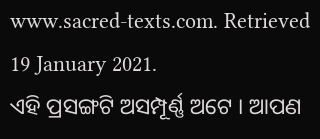www.sacred-texts.com. Retrieved 19 January 2021.
ଏହି ପ୍ରସଙ୍ଗଟି ଅସମ୍ପୂର୍ଣ୍ଣ ଅଟେ । ଆପଣ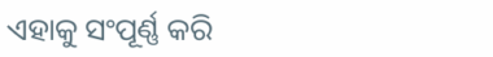ଏହାକୁ ସଂପୂର୍ଣ୍ଣ କରି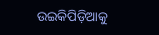ଉଇକିପିଡ଼ିଆକୁ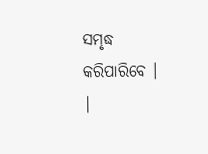ସମୃଦ୍ଧ କରିପାରିବେ । |